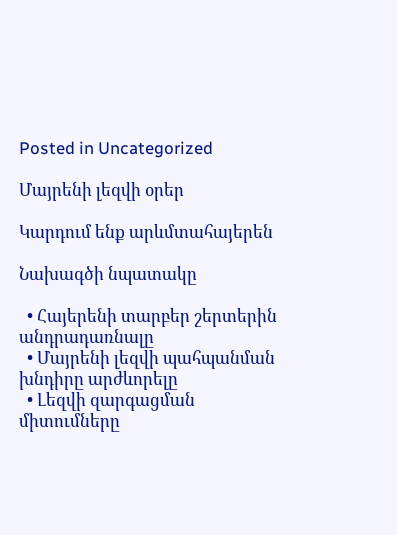Posted in Uncategorized

Մայրենի լեզվի օրեր

Կարդում ենք արևմտահայերեն

Նախագծի նպատակը

  • Հայերենի տարբեր շերտերին անդրադառնալը
  • Մայրենի լեզվի պահպանման խնդիրը արժևորելը
  • Լեզվի զարգացման միտումները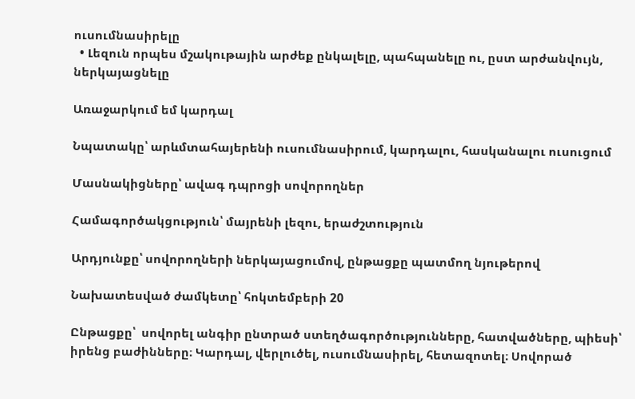ուսումնասիրելը
  • Լեզուն որպես մշակութային արժեք ընկալելը, պահպանելը ու, ըստ արժանվույն, ներկայացնելը

Առաջարկում եմ կարդալ

Նպատակը՝ արևմտահայերենի ուսումնասիրում, կարդալու, հասկանալու ուսուցում

Մասնակիցները՝ ավագ դպրոցի սովորողներ

Համագործակցություն՝ մայրենի լեզու, երաժշտություն

Արդյունքը՝ սովորողների ներկայացումով, ընթացքը պատմող նյութերով

Նախատեսված ժամկետը՝ հոկտեմբերի 20

Ընթացքը՝  սովորել անգիր ընտրած ստեղծագործությունները, հատվածները, պիեսի՝ իրենց բաժինները։ Կարդալ, վերլուծել, ուսումնասիրել, հետազոտել։ Սովորած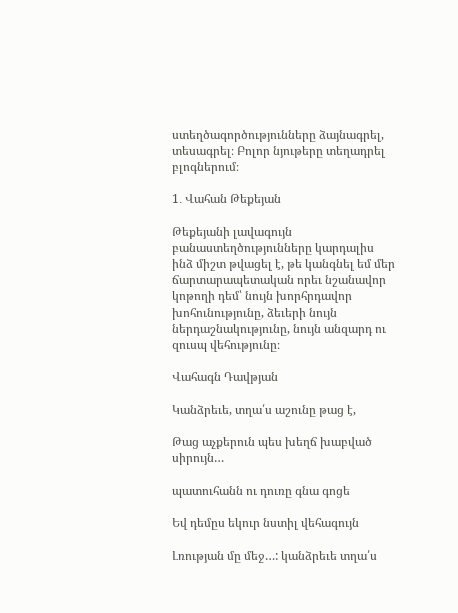ստեղծագործությունները ձայնագրել, տեսագրել։ Բոլոր նյութերը տեղադրել բլոգներում։

1․ Վահան Թեքեյան

Թեքեյանի լավագույն բանաստեղծությունները կարդալիս ինձ միշտ թվացել է, թե կանգնել եմ մեր ճարտարապետական որեւ նշանավոր կոթողի դեմ՝ նույն խորհրդավոր խոհունությունը, ձեւերի նույն ներդաշնակությունը, նույն անզարդ ու զուսպ վեհությունը։

Վահագն Դավթյան

Կանձրեւե, տղա՛ս աշունը թաց է,

Թաց աչքերուն պես խեղճ խաբված սիրույն…

պատուհանն ու դուռը գնա գոցե

Եվ դեմըս եկուր նստիլ վեհագույն

Լռության մը մեջ…: կանձրեւե տղա՛ս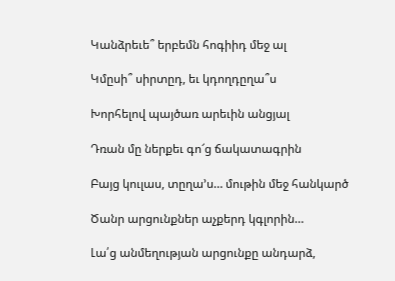Կանձրեւե՞ երբեմն հոգիիդ մեջ ալ

Կմըսի՞ սիրտըդ, եւ կդողդըղա՞ս

Խորհելով պայծառ արեւին անցյալ

Դռան մը ներքեւ գո՜ց ճակատագրին

Բայց կուլաս, տըղա’ս… մութին մեջ հանկարծ

Ծանր արցունքներ աչքերդ կգլորին…

Լա՛ց անմեղության արցունքը անդարձ,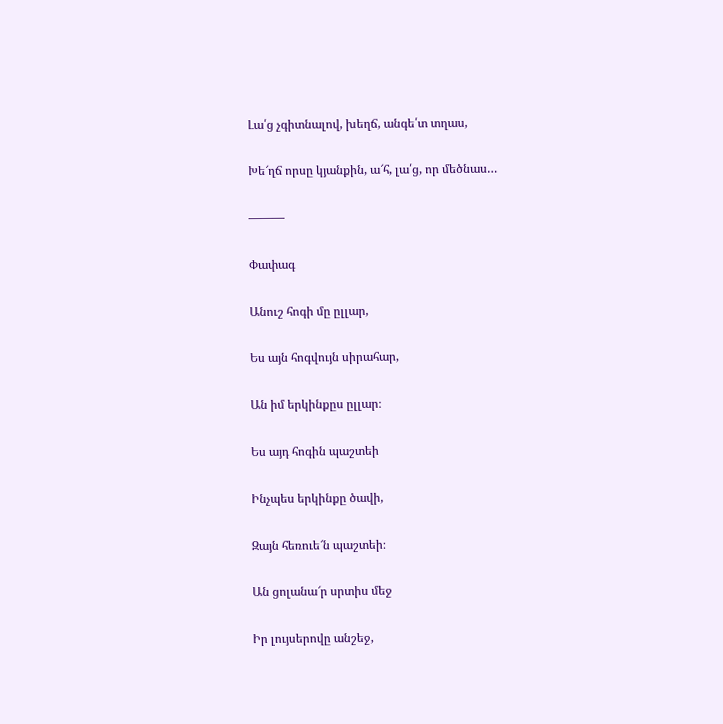Լա՛ց չգիտնալով, խեղճ, անգե՛տ տղաս,

Խե՜ղճ որսը կյանքին, ա՜հ, լա՛ց, որ մեծնաս…

———

Փափագ

Անուշ հոգի մը ըլլար,

Ես այն հոգվույն սիրահար,

Ան իմ երկինքըս ըլլար։

Ես այդ հոգին պաշտեի

Ինչպես երկինքը ծավի,

Զայն հեռուե՜ն պաշտեի։

Ան ցոլանա՜ր սրտիս մեջ

Իր լույսերովը անշեջ,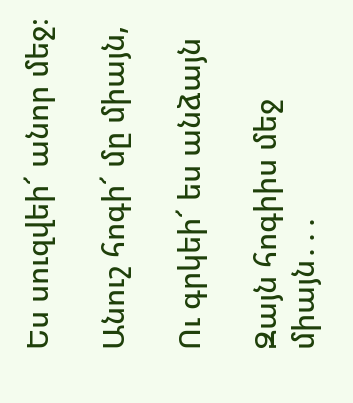Ես սուզվեի՜ անոր մեջ։

Անուշ հոգի՜ մը միայն,

Ու գրկեի՜ ես անձայն

Զայն հոգիիս մեջ միայն․․․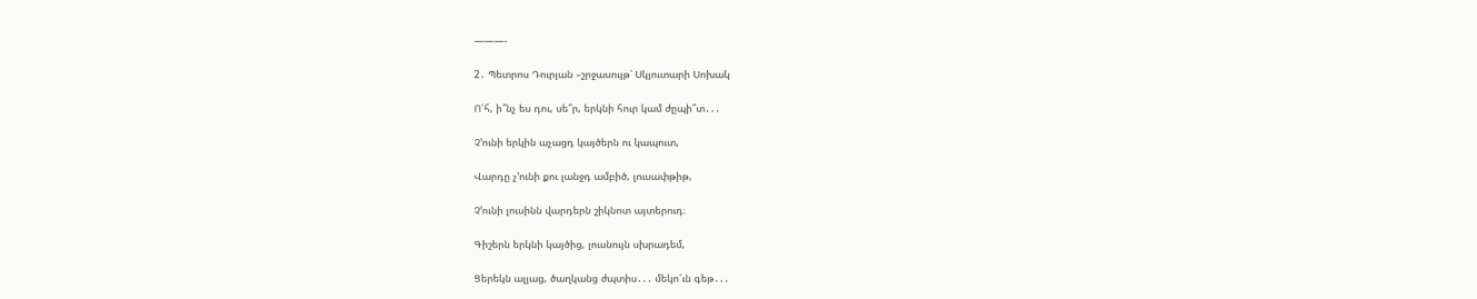———-

2․ Պետրոս Դուրյան –շրջասույթ՝ Սկյուտարի Սոխակ

Ո՜հ, ի՞նչ ես դու, սե՞ր, երկնի հուր կամ ժըպի՞տ․․․

Չ՚ունի երկին աչացդ կայծերն ու կապուտ,

Վարդը չ՚ունի քու լանջդ ամբիծ, լուսափթիթ,

Չ՚ունի լուսինն վարդերն շիկնոտ այտերուդ։

Գիշերն երկնի կայծից, լուսնույն սխրադեմ,

Ցերեկն ալյաց, ծաղկանց ժպտիս․․․ մեկո՜ւն գեթ․․․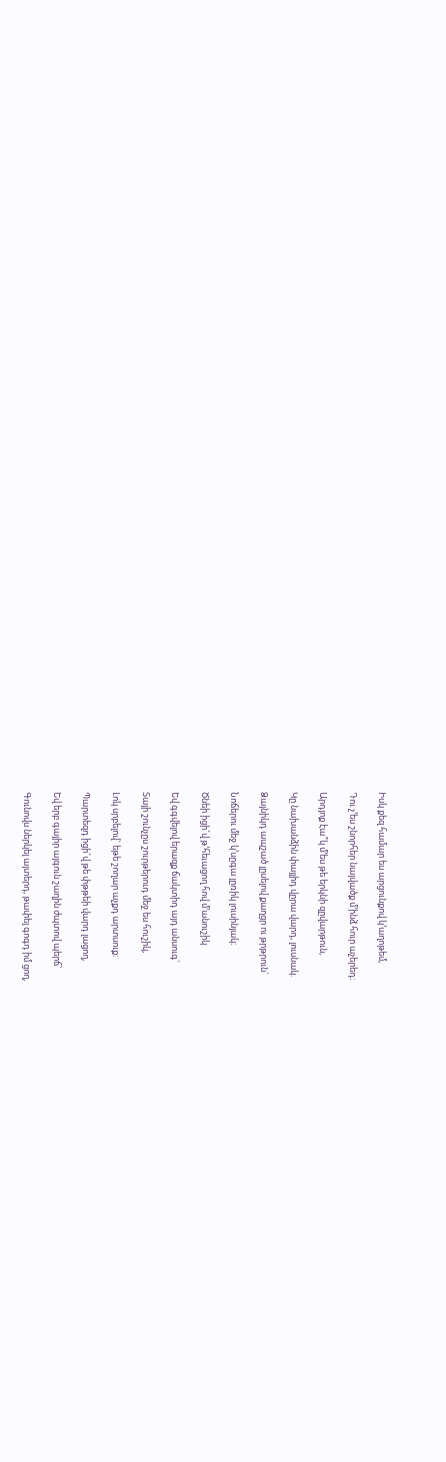Իսկ քեզ համար ես արցունքով կ՚աղոթեմ,

Դու չ՚ես շնորհեր նայվածք մ՚ինձ հուր աչերեդ։

Արդյոք էա՞կ մ՚ես թե երկնի զըվարթուն,

Կը նախանձին փայլիդ վըրա վարդ, լուսնակ.

Ձայնիկդ ապշած լըսելով քաղցր ու թրթրուն`

Նոճերու մեջ կ՚սըգա լըռիկ լուսինյակ։

Ծնեի իցի՜վ թ՚հեւացող հով մ՚անուշիկ

Եվ գգվելով երազք ճակտիդ այդ անսուգ`

Տայի շունչըս շուրթերուդ մեջ ես հուշիկ,

Լոկ սրբելով` եթե շողար աչքդ արտսուք։

Պարտեզդ իցի՜վ թե փթթեի վարդ լացող,

Եվ երբ գայիր այգուն շաղին ժպտով պերճ՝

Գունովս ներկել այտերդ, թափել գոգդ իմ ցող,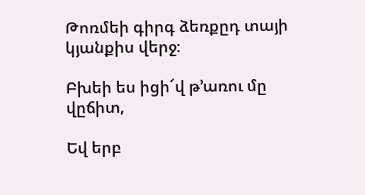Թոռմեի գիրգ ձեռքըդ տայի կյանքիս վերջ։

Բխեի ես իցի՜վ թ՚առու մը վըճիտ,

Եվ երբ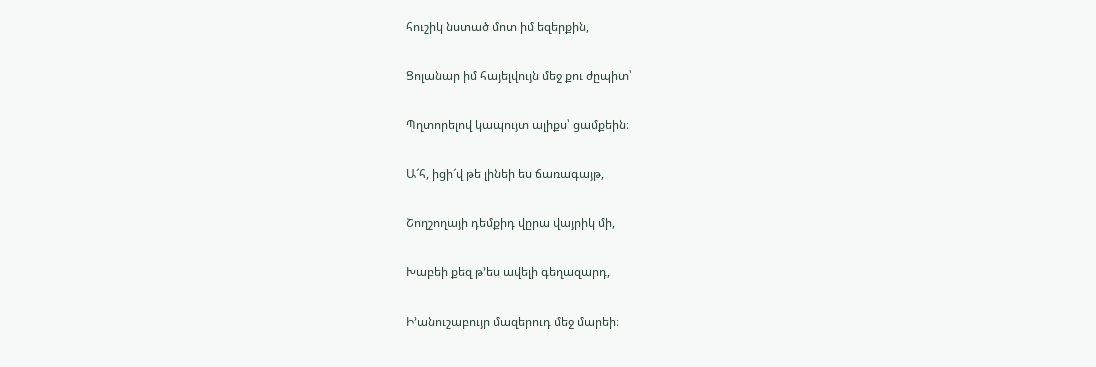հուշիկ նստած մոտ իմ եզերքին,

Ցոլանար իմ հայելվույն մեջ քու ժըպիտ՝

Պղտորելով կապույտ ալիքս՝ ցամքեին։

Ա՜հ, իցի՜վ թե լինեի ես ճառագայթ,

Շողշողայի դեմքիդ վըրա վայրիկ մի,

Խաբեի քեզ թ՚ես ավելի գեղազարդ,

Ի՚անուշաբույր մազերուդ մեջ մարեի։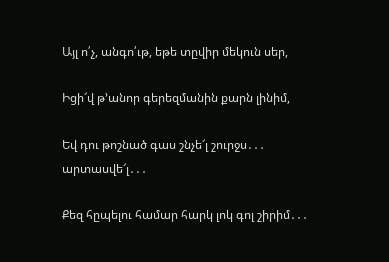Այլ ո՛չ, անգո՛ւթ, եթե տըվիր մեկուն սեր,

Իցի՜վ թ՚անոր գերեզմանին քարն լինիմ,

Եվ դու թոշնած գաս շնչե՜լ շուրջս․․․ արտասվե՜լ․․․

Քեզ հըպելու համար հարկ լոկ գոլ շիրիմ․․․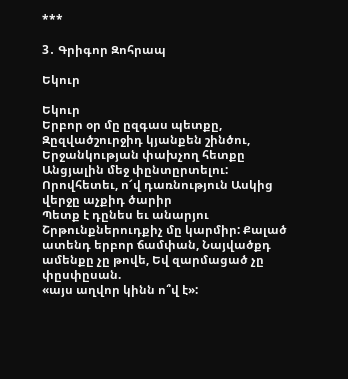***

3․ Գրիգոր Զոհրապ

Եկուր

Եկուր
Երբոր օր մը ըզգաս պետքը,
Զըզվածշուրջիդ կյանքեն շինծու, Երջանկության փախչող հետքը Անցյալին մեջ փընտըրտելու: Որովհետեւ, ո՜վ դառնություն Ասկից վերջը աչքիդ ծարիր
Պետք է դընես եւ անարյու
Շրթունքներուդքիչ մը կարմիր: Քալած ատենդ երբոր ճամփան, Նայվածքդ ամենքը չը թովե, Եվ զարմացած չը փըսփըսան.
«այս աղվոր կինն ո՞վ է»: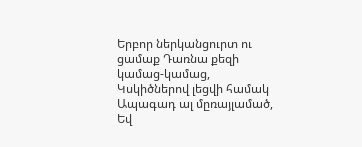Երբոր ներկանցուրտ ու ցամաք Դառնա քեզի կամաց-կամաց, Կսկիծներով լեցվի համակ Ապագադ ալ մըռայլամած,
Եվ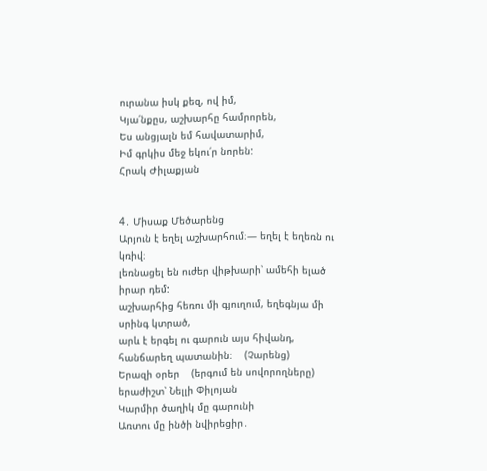ուրանա իսկ քեզ, ով իմ,
Կյա՛նքըս, աշխարհը համրորեն,
Ես անցյալն եմ հավատարիմ,
Իմ գրկիս մեջ եկու՛ր նորեն:
Հրակ Ժիլաքյան


4․ Միսաք Մեծարենց
Արյուն է եղել աշխարհում։— եղել է եղեռն ու կռիվ։
լեռնացել են ուժեր վիթխարի՝ ամեհի ելած իրար դեմ:
աշխարհից հեռու մի գյուղում, եղեգնյա մի սրինգ կտրած,
արև է երգել ու գարուն այս հիվանդ, հանճարեղ պատանին։    (Չարենց)
Երազի օրեր    (երգում են սովորողները) երաժիշտ՝ Նելլի Փիլոյան
Կարմիր ծաղիկ մը գարունի
Առտու մը ինծի նվիրեցիր․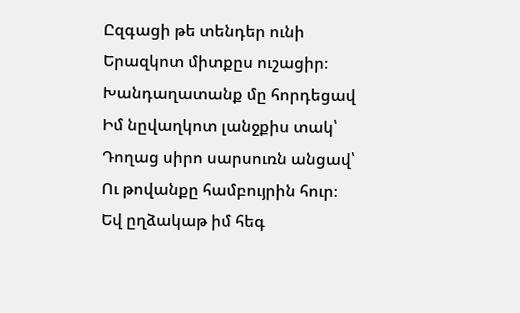Ըզգացի թե տենդեր ունի
Երազկոտ միտքըս ուշացիր։
Խանդաղատանք մը հորդեցավ
Իմ նըվաղկոտ լանջքիս տակ՝
Դողաց սիրո սարսուռն անցավ՝
Ու թովանքը համբույրին հուր։
Եվ ըղձակաթ իմ հեգ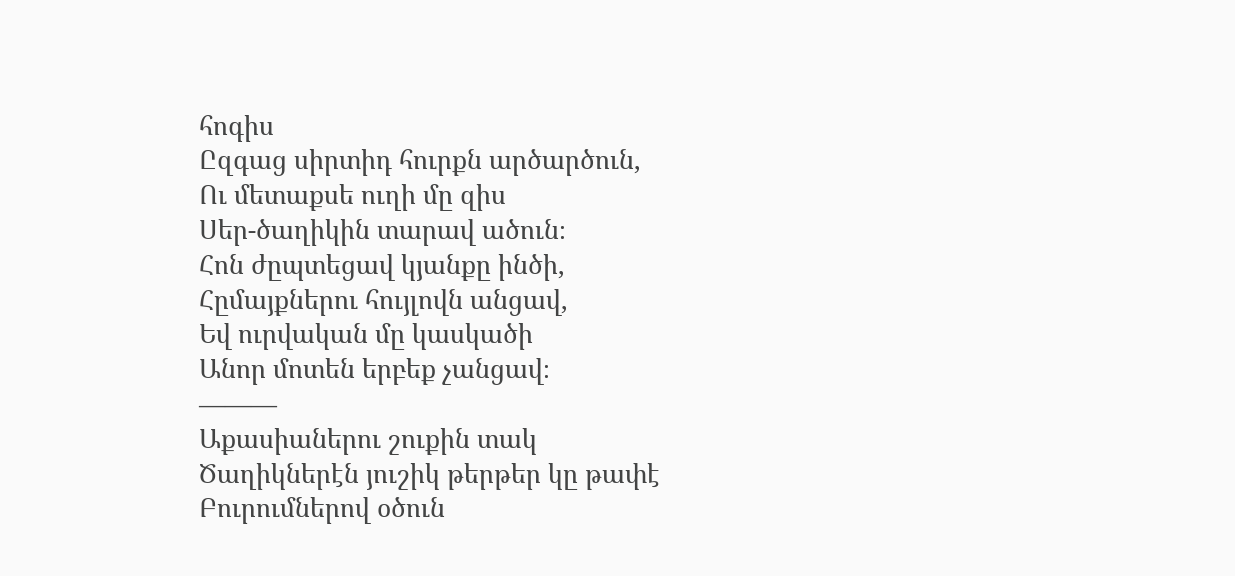հոգիս
Ըզգաց սիրտիդ հուրքն արծարծուն,
Ու մետաքսե ուղի մը զիս
Սեր-ծաղիկին տարավ ածուն։
Հոն ժըպտեցավ կյանքը ինծի,
Հըմայքներու հույլովն անցավ,
Եվ ուրվական մը կասկածի
Անոր մոտեն երբեք չանցավ։
———
Աքասիաներու շուքին տակ
Ծաղիկներէն յուշիկ թերթեր կը թափէ
Բուրումներով օծուն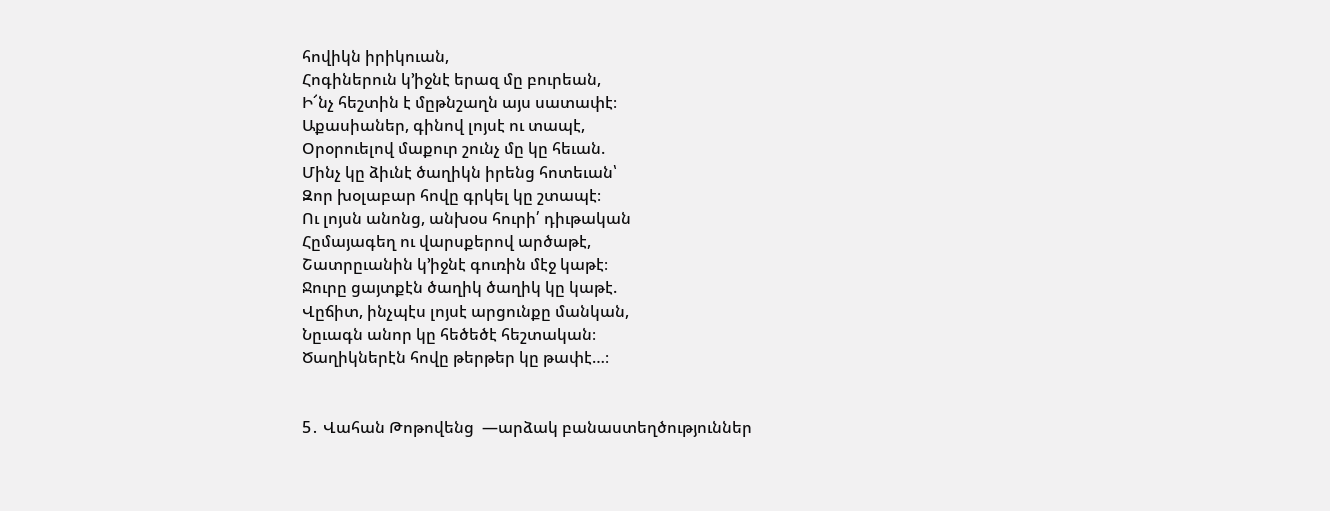հովիկն իրիկուան,
Հոգիներուն կ’իջնէ երազ մը բուրեան,
Ի՜նչ հեշտին է մըթնշաղն այս սատափէ։
Աքասիաներ, գինով լոյսէ ու տապէ,
Օրօրուելով մաքուր շունչ մը կը հեւան.
Մինչ կը ձիւնէ ծաղիկն իրենց հոտեւան՝
Զոր խօլաբար հովը գրկել կը շտապէ։
Ու լոյսն անոնց, անխօս հուրի՛ դիւթական
Հըմայագեղ ու վարսքերով արծաթէ,
Շատրըւանին կ’իջնէ գուռին մէջ կաթէ։
Ջուրը ցայտքէն ծաղիկ ծաղիկ կը կաթէ.
Վըճիտ, ինչպէս լոյսէ արցունքը մանկան,
Նըւագն անոր կը հեծեծէ հեշտական։
Ծաղիկներէն հովը թերթեր կը թափէ…։


5․ Վահան Թոթովենց  —արձակ բանաստեղծություններ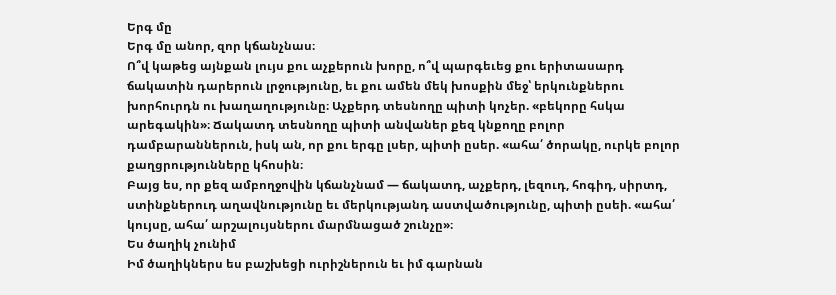Երգ մը
Երգ մը անոր, զոր կճանչնաս։
Ո՞վ կաթեց այնքան լույս քու աչքերուն խորը, ո՞վ պարգեւեց քու երիտասարդ ճակատին դարերուն լրջությունը, եւ քու ամեն մեկ խոսքին մեջ՝ երկունքներու խորհուրդն ու խաղաղությունը։ Աչքերդ տեսնողը պիտի կոչեր. «բեկորը հսկա արեգակին»։ Ճակատդ տեսնողը պիտի անվաներ քեզ կնքողը բոլոր դամբարաններուն, իսկ ան, որ քու երգը լսեր, պիտի ըսեր. «ահա՛ ծորակը, ուրկե բոլոր քաղցրությունները կհոսին։
Բայց ես, որ քեզ ամբողջովին կճանչնամ — ճակատդ, աչքերդ, լեզուդ, հոգիդ, սիրտդ, ստինքներուդ աղավնությունը եւ մերկությանդ աստվածությունը, պիտի ըսեի. «ահա՛ կույսը, ահա՛ արշալույսներու մարմնացած շունչը»։
Ես ծաղիկ չունիմ
Իմ ծաղիկներս ես բաշխեցի ուրիշներուն եւ իմ գարնան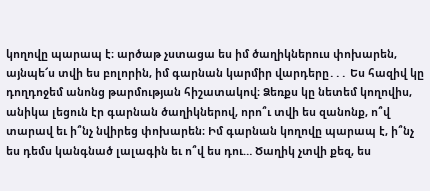կողովը պարապ է։ արծաթ չստացա ես իմ ծաղիկներուս փոխարեն, այնպե՜ս տվի ես բոլորին, իմ գարնան կարմիր վարդերը․․․ Ես հազիվ կը դողդոջեմ անոնց թարմության հիշատակով։ Ձեռքս կը նետեմ կողովիս, անիկա լեցուն էր գարնան ծաղիկներով, որո՞ւ տվի ես զանոնք, ո՞վ տարավ եւ ի՞նչ նվիրեց փոխարեն։ Իմ գարնան կողովը պարապ է, ի՞նչ ես դեմս կանգնած լալագին եւ ո՞վ ես դու… Ծաղիկ չտվի քեզ, ես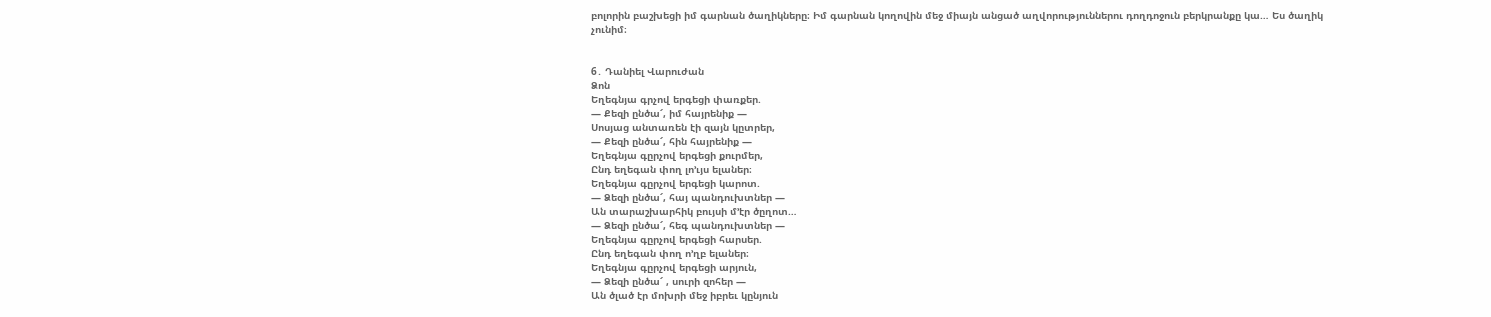բոլորին բաշխեցի իմ գարնան ծաղիկները։ Իմ գարնան կողովին մեջ միայն անցած աղվորություններու դողդոջուն բերկրանքը կա… Ես ծաղիկ չունիմ։


6․ Դանիել Վարուժան
Ձոն
Եղեգնյա գրչով երգեցի փառքեր.
— Քեզի ընծա՜, իմ հայրենիք —
Սոսյաց անտառեն էի զայն կըտրեր,
— Քեզի ընծա՜, հին հայրենիք —
Եղեգնյա գըրչով երգեցի քուրմեր,
Ընդ եղեգան փող լո’ւյս ելաներ։
Եղեգնյա գըրչով երգեցի կարոտ.
— Ձեզի ընծա՜, հայ պանդուխտներ —
Ան տարաշխարհիկ բույսի մ՚էր ծըղոտ…
— Ձեզի ընծա՜, հեգ պանդուխտներ —
Եղեգնյա գըրչով երգեցի հարսեր.
Ընդ եղեգան փող ո’ղբ ելաներ։
Եղեգնյա գըրչով երգեցի արյուն,
— Ձեզի ընծա՜ , սուրի զոհեր —
Ան ծլած էր մոխրի մեջ իբրեւ կընյուն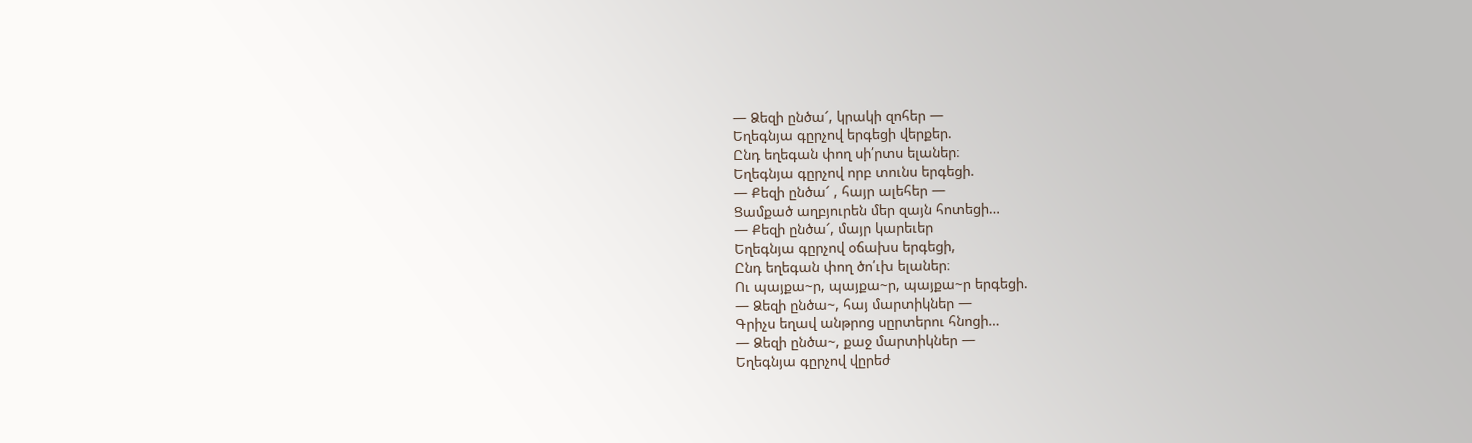— Ձեզի ընծա՜, կրակի զոհեր —
Եղեգնյա գըրչով երգեցի վերքեր.
Ընդ եղեգան փող սի՛րտս ելաներ։
Եղեգնյա գըրչով որբ տունս երգեցի.
— Քեզի ընծա՜ , հայր ալեհեր —
Ցամքած աղբյուրեն մեր զայն հոտեցի…
— Քեզի ընծա՜, մայր կարեւեր
Եղեգնյա գըրչով օճախս երգեցի,
Ընդ եղեգան փող ծո՛ւխ ելաներ։
Ու պայքա~ր, պայքա~ր, պայքա~ր երգեցի.
— Ձեզի ընծա~, հայ մարտիկներ —
Գրիչս եղավ անթրոց սըրտերու հնոցի…
— Ձեզի ընծա~, քաջ մարտիկներ —
Եղեգնյա գըրչով վըրեժ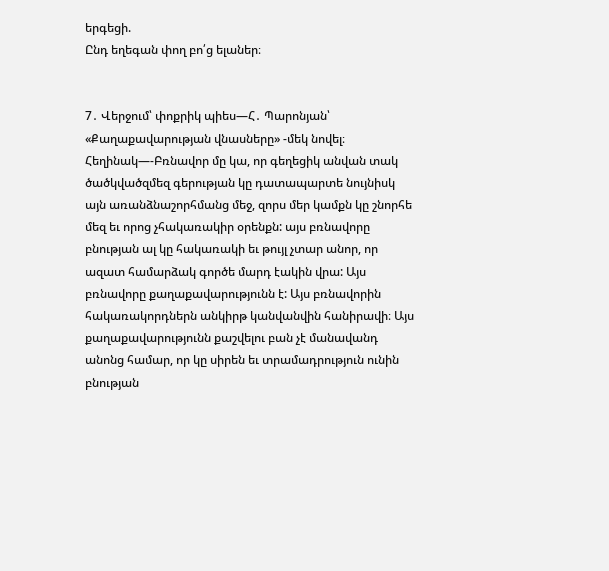երգեցի.
Ընդ եղեգան փող բո՛ց ելաներ։


7․ Վերջում՝ փոքրիկ պիես—Հ․ Պարոնյան՝ «Քաղաքավարության վնասները» -մեկ նովել։
Հեղինակ—-Բռնավոր մը կա, որ գեղեցիկ անվան տակ ծածկվածզմեզ գերության կը դատապարտե նույնիսկ այն առանձնաշորհմանց մեջ, զորս մեր կամքն կը շնորհե մեզ եւ որոց չհակառակիր օրենքն: այս բռնավորը բնության ալ կը հակառակի եւ թույլ չտար անոր, որ ազատ համարձակ գործե մարդ էակին վրա: Այս բռնավորը քաղաքավարությունն է: Այս բռնավորին հակառակորդներն անկիրթ կանվանվին հանիրավի։ Այս քաղաքավարությունն քաշվելու բան չէ մանավանդ անոնց համար, որ կը սիրեն եւ տրամադրություն ունին բնության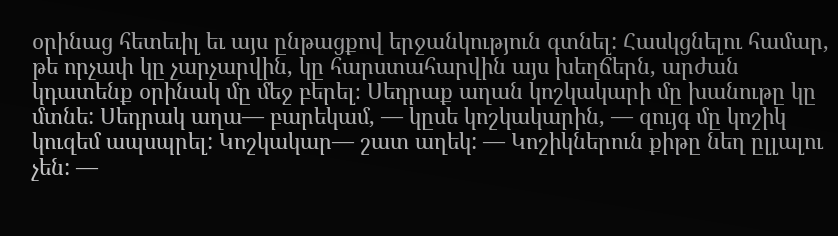օրինաց հետեւիլ եւ այս ընթացքով երջանկություն գտնել: Հասկցնելու համար, թե որչափ կը չարչարվին, կը հարստահարվին այս խեղճերն, արժան կդատենք օրինակ մը մեջ բերել։ Սեդրաք աղան կոշկակարի մը խանութը կը մտնե: Սեդրակ աղա— բարեկամ, — կըսե կոշկակարին, — զույգ մը կոշիկ կուզեմ ապսպրել: Կոշկակար— շատ աղեկ: — Կոշիկներուն քիթը նեղ ըլլալու չեն: —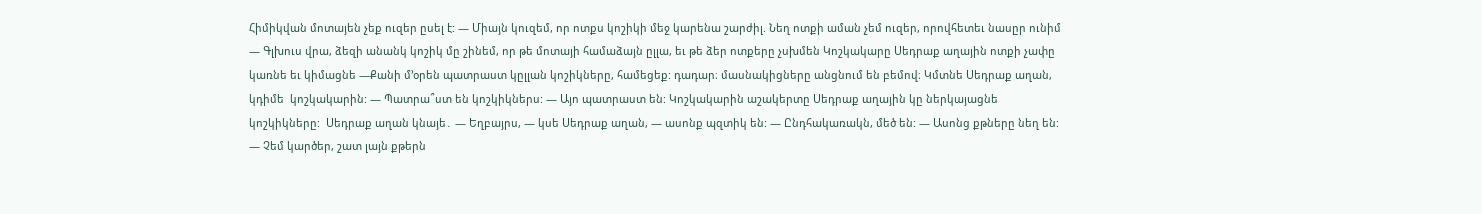Հիմիկվան մոտայեն չեք ուզեր ըսել է: — Միայն կուզեմ, որ ոտքս կոշիկի մեջ կարենա շարժիլ. Նեղ ոտքի աման չեմ ուզեր, որովհետեւ նասըր ունիմ — Գլխուս վրա, ձեզի անանկ կոշիկ մը շինեմ, որ թե մոտայի համաձայն ըլլա, եւ թե ձեր ոտքերը չսխմեն Կոշկակարը Սեդրաք աղային ոտքի չափը կառնե եւ կիմացնե —Քանի մ’օրեն պատրաստ կըլլան կոշիկները, համեցեք: դադար։ մասնակիցները անցնում են բեմով։ Կմտնե Սեդրաք աղան, կդիմե  կոշկակարին: — Պատրա՞ստ են կոշկիկներս: — Այո պատրաստ են: Կոշկակարին աշակերտը Սեդրաք աղային կը ներկայացնե կոշկիկները:  Սեդրաք աղան կնայե․ — Եղբայրս, — կսե Սեդրաք աղան, — ասոնք պզտիկ են: — Ընդհակառակն, մեծ են: — Ասոնց քթները նեղ են: — Չեմ կարծեր, շատ լայն քթերն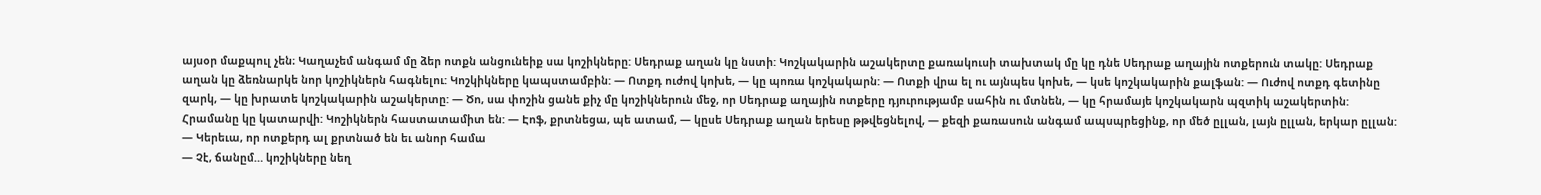այսօր մաքպուլ չեն։ Կաղաչեմ անգամ մը ձեր ոտքն անցունեիք սա կոշիկները: Սեդրաք աղան կը նստի: Կոշկակարին աշակերտը քառակուսի տախտակ մը կը դնե Սեդրաք աղային ոտքերուն տակը: Սեդրաք աղան կը ձեռնարկե նոր կոշիկներն հագնելու: Կոշկիկները կապստամբին: — Ոտքդ ուժով կոխե, — կը պոռա կոշկակարն: — Ոտքի վրա ել ու այնպես կոխե, — կսե կոշկակարին քալֆան: — Ուժով ոտքդ գետինը զարկ, — կը խրատե կոշկակարին աշակերտը: — Ծո, սա փոշին ցանե քիչ մը կոշիկներուն մեջ, որ Սեդրաք աղային ոտքերը դյուրությամբ սահին ու մտնեն, — կը հրամայե կոշկակարն պզտիկ աշակերտին: Հրամանը կը կատարվի: Կոշիկներն հաստատամիտ են: — Էոֆ, քրտնեցա, պե ատամ, — կըսե Սեդրաք աղան երեսը թթվեցնելով, — քեզի քառասուն անգամ ապսպրեցինք, որ մեծ ըլլան, լայն ըլլան, երկար ըլլան:
— Կերեւա, որ ոտքերդ ալ քրտնած են եւ անոր համա
— Չէ, ճանըմ… կոշիկները նեղ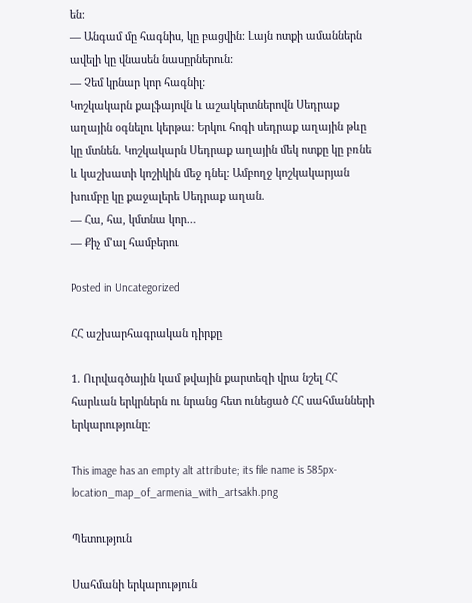են:
— Անգամ մը հագնիս, կը բացվին: Լայն ոտքի ամաններն ավելի կը վնասեն նասըրներուն:
— Չեմ կրնար կոր հագնիլ:
Կոշկակարն քալֆայովն և աշակերտներովն Սեդրաք աղային օգնելու կերթա: Երկու հոգի սեդրաք աղային թևը կը մտնեն. Կոշկակարն Սեդրաք աղային մեկ ոտքը կը բռնե և կաշխատի կոշիկին մեջ դնել: Ամբողջ կոշկակարյան խումբը կը քաջալերե Սեդրաք աղան.
— Հա, հա, կմտնա կոր…
— Քիչ մ’ալ համբերու

Posted in Uncategorized

ՀՀ աշխարհագրական դիրքը

1. Ուրվագծային կամ թվային քարտեզի վրա նշել ՀՀ հարևան երկրներն ու նրանց հետ ունեցած ՀՀ սահմանների երկարությունը:

This image has an empty alt attribute; its file name is 585px-location_map_of_armenia_with_artsakh.png

Պետություն

Սահմանի երկարություն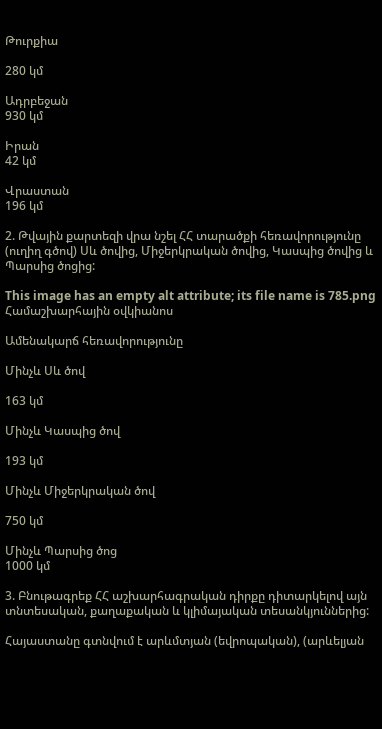Թուրքիա

280 կմ

Ադրբեջան
930 կմ

Իրան
42 կմ

Վրաստան
196 կմ

2. Թվային քարտեզի վրա նշել ՀՀ տարածքի հեռավորությունը (ուղիղ գծով) Սև ծովից, Միջերկրական ծովից, Կասպից ծովից և Պարսից ծոցից:

This image has an empty alt attribute; its file name is 785.png
Համաշխարհային օվկիանոս

Ամենակարճ հեռավորությունը

Մինչև Սև ծով

163 կմ

Մինչև Կասպից ծով

193 կմ

Մինչև Միջերկրական ծով

750 կմ

Մինչև Պարսից ծոց
1000 կմ

3. Բնութագրեք ՀՀ աշխարհագրական դիրքը դիտարկելով այն տնտեսական, քաղաքական և կլիմայական տեսանկյուններից:

Հայաստանը գտնվում է արևմտյան (եվրոպական), (արևելյան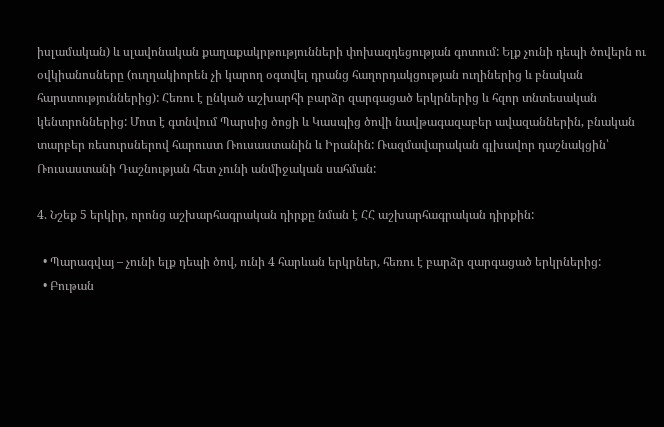իսլամական) և սլավոնական քաղաքակրթությունների փոխազդեցության գոտում: Ելք չունի դեպի ծովերն ու օվկիանոսները (ուղղակիորեն չի կարող օգտվել դրանց հաղորդակցության ուղիներից և բնական հարստություններից): Հեռու է ընկած աշխարհի բարձր զարգացած երկրներից և հզոր տնտեսական կենտրոններից: Մոտ է գտնվում Պարսից ծոցի և Կասպից ծովի նավթագազաբեր ավազաններին, բնական տարբեր ռեսուրսներով հարուստ Ռուսաստանին և Իրանին: Ռազմավարական գլխավոր դաշնակցին՝ Ռուսաստանի Դաշնության հետ չունի անմիջական սահման:

4. Նշեք 5 երկիր, որոնց աշխարհագրական դիրքը նման է ՀՀ աշխարհագրական դիրքին:

  • Պարագվայ – չունի ելք դեպի ծով, ունի 4 հարևան երկրներ, հեռու է բարձր զարգացած երկրներից:
  • Բութան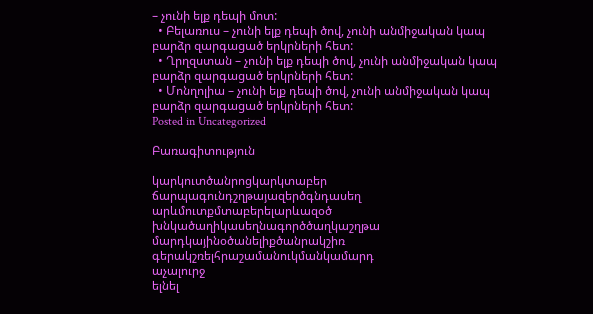– չունի ելք դեպի մոտ:
  • Բելառուս – չունի ելք դեպի ծով, չունի անմիջական կապ բարձր զարգացած երկրների հետ:
  • Ղրղզստան – չունի ելք դեպի ծով, չունի անմիջական կապ բարձր զարգացած երկրների հետ:
  • Մոնղոլիա – չունի ելք դեպի ծով, չունի անմիջական կապ բարձր զարգացած երկրների հետ:
Posted in Uncategorized

Բառագիտություն

կարկուտծանրոցկարկտաբեր
ճարպագունդշղթայազերծգնդասեղ
արևմուտքմտաբերելարևազօծ
խնկածաղիկասեղնագործծաղկաշղթա
մարդկայինօծանելիքծանրակշիռ
գերակշռելհրաշամանուկմանկամարդ
աչալուրջ
ելնել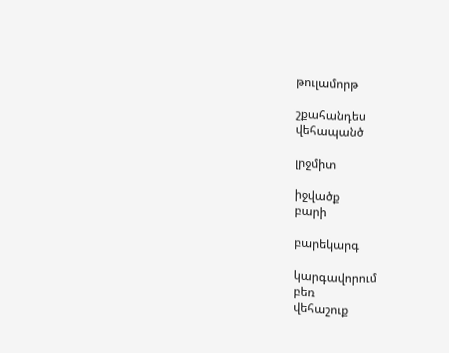թուլամորթ

շքահանդես
վեհապանծ

լրջմիտ

իջվածք
բարի

բարեկարգ

կարգավորում
բեռ
վեհաշուք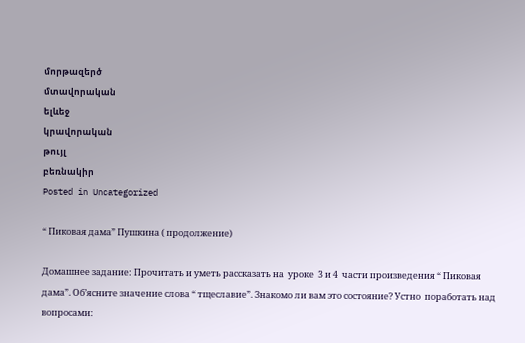մորթազերծ
մտավորական
ելևեջ
կրավորական
թույլ
բեռնակիր
Posted in Uncategorized

“ Пиковая дама” Пушкина ( продолжение)

Домашнее задание: Прочитать и уметь рассказать на  уроке  3 и 4  части произведения “ Пиковая дама”. Об’ясните значение слова “ тщеславие”. Знакомо ли вам это состояние? Устно  поработать над вопросами: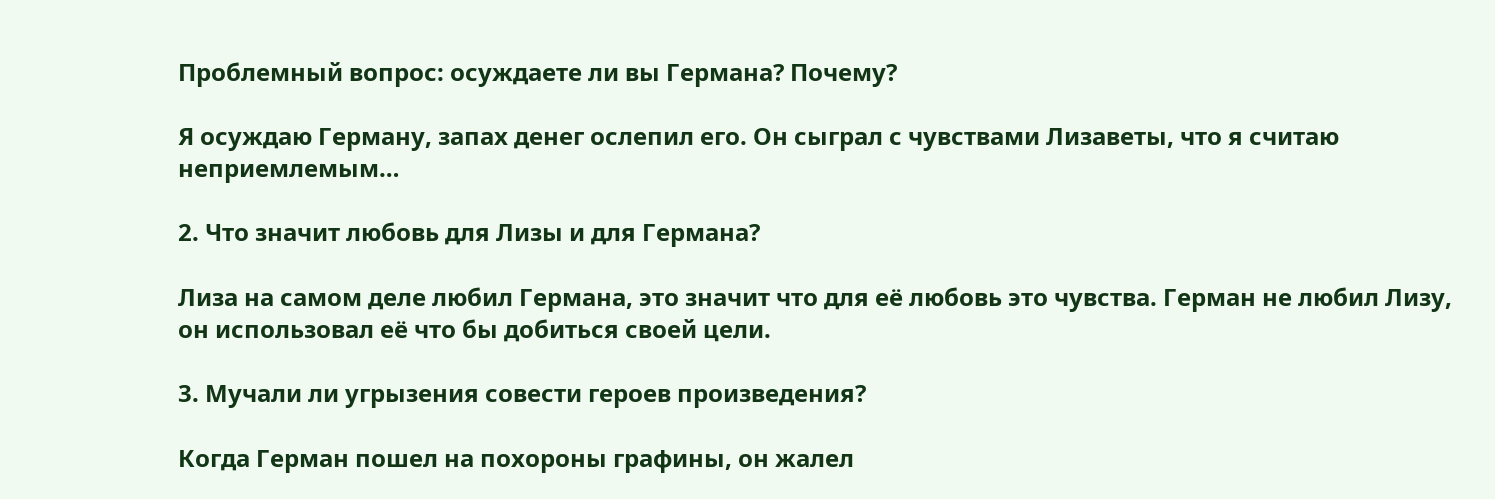Проблемный вопрос: осуждаете ли вы Германа? Почему?

Я осуждаю Герману, запах денег ослепил его. Он сыграл с чувствами Лизаветы, что я считаю неприемлемым…

2. Что значит любовь для Лизы и для Германа?

Лиза на самом деле любил Германа, это значит что для её любовь это чувства. Герман не любил Лизу, он использовал её что бы добиться своей цели.

3. Мучали ли угрызения совести героев произведения?

Когда Герман пошел на похороны графины, он жалел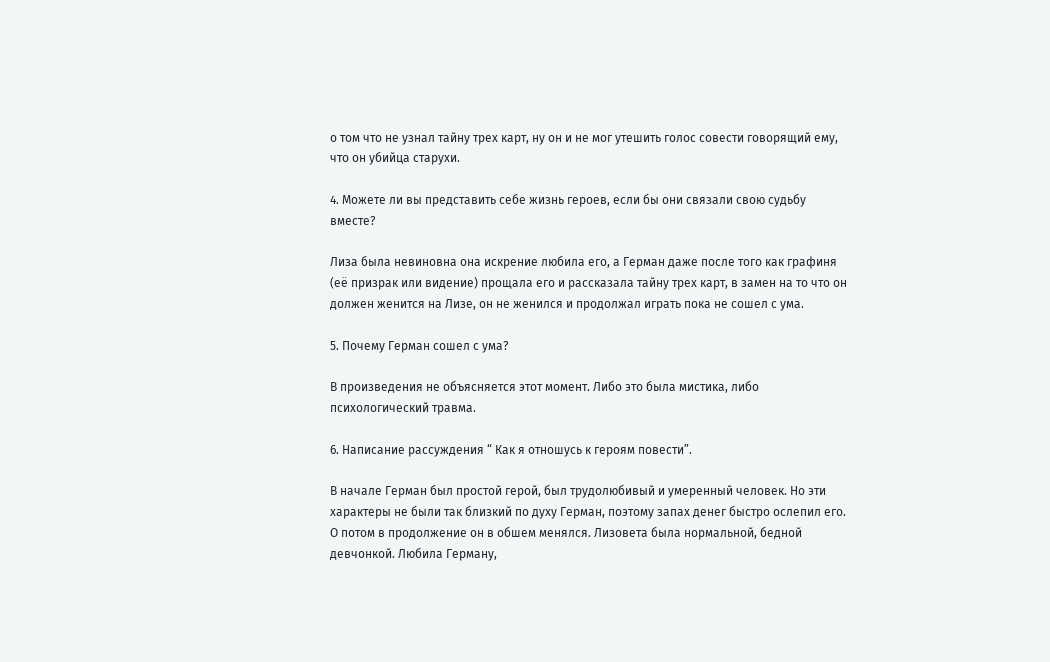о том что не узнал тайну трех карт, ну он и не мог утешить голос совести говорящий ему, что он убийца старухи.

4. Можете ли вы представить себе жизнь героев, если бы они связали свою судьбу вместе?

Лиза была невиновна она искрение любила его, а Герман даже после того как графиня (её призрак или видение) прощала его и рассказала тайну трех карт, в замен на то что он должен женится на Лизе, он не женился и продолжал играть пока не сошел с ума.

5. Почему Герман сошел с ума?

В произведения не объясняется этот момент. Либо это была мистика, либо психологический травма.

6. Написание рассуждения “ Как я отношусь к героям повести”.

В начале Герман был простой герой, был трудолюбивый и умеренный человек. Но эти характеры не были так близкий по духу Герман, поэтому запах денег быстро ослепил его. О потом в продолжение он в обшем менялся. Лизовета была нормальной, бедной девчонкой. Любила Герману,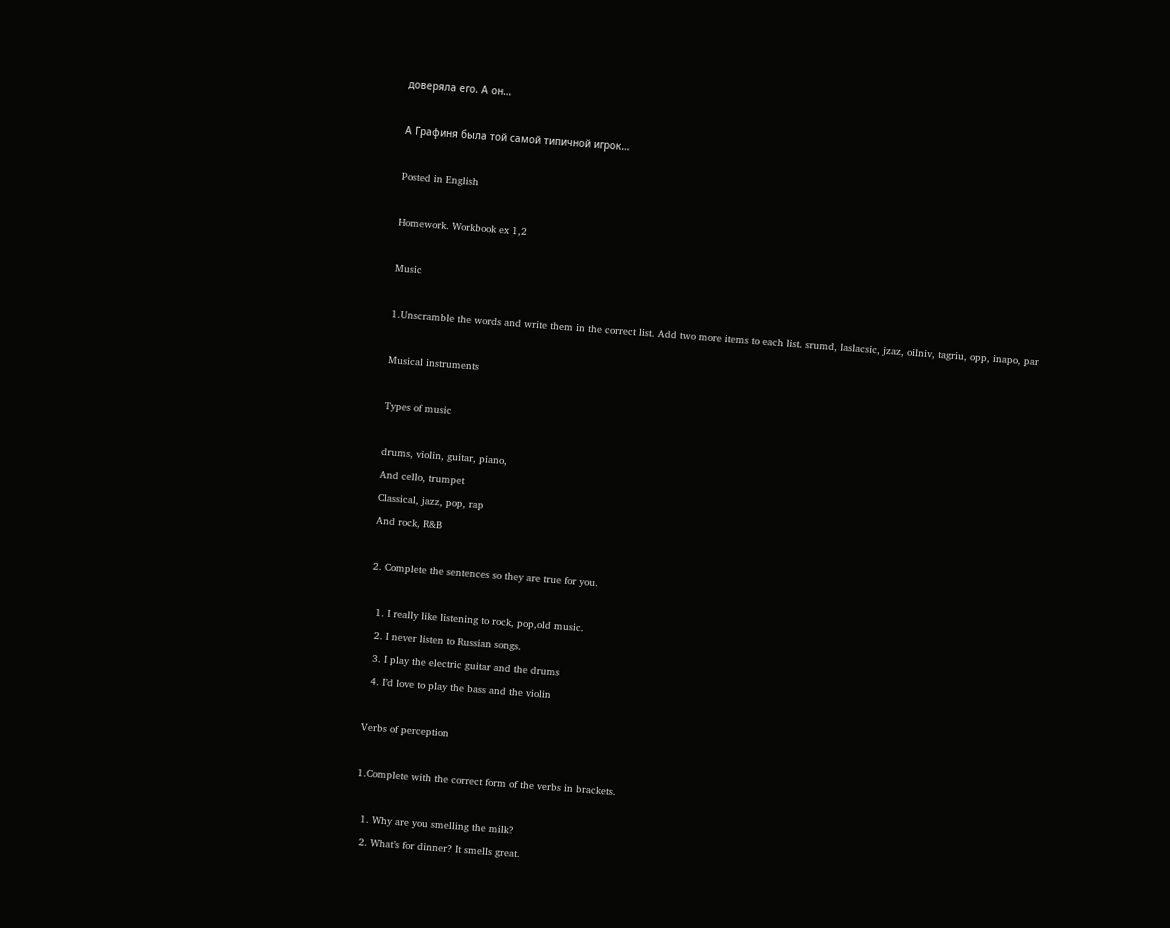доверяла его. А он…

А Графиня была той самой типичной игрок…

Posted in English

Homework. Workbook ex 1,2

Music

1.Unscramble the words and write them in the correct list. Add two more items to each list. srumd, laslacsic, jzaz, oilniv, tagriu, opp, inapo, par

Musical instruments

Types of music

drums, violin, guitar, piano,
And cello, trumpet
Classical, jazz, pop, rap
And rock, R&B

2. Complete the sentences so they are true for you.

  1. I really like listening to rock, pop,old music.
  2. I never listen to Russian songs.
  3. I play the electric guitar and the drums
  4. I’d love to play the bass and the violin

Verbs of perception

1.Complete with the correct form of the verbs in brackets.

  1. Why are you smelling the milk?
  2. What’s for dinner? It smells great.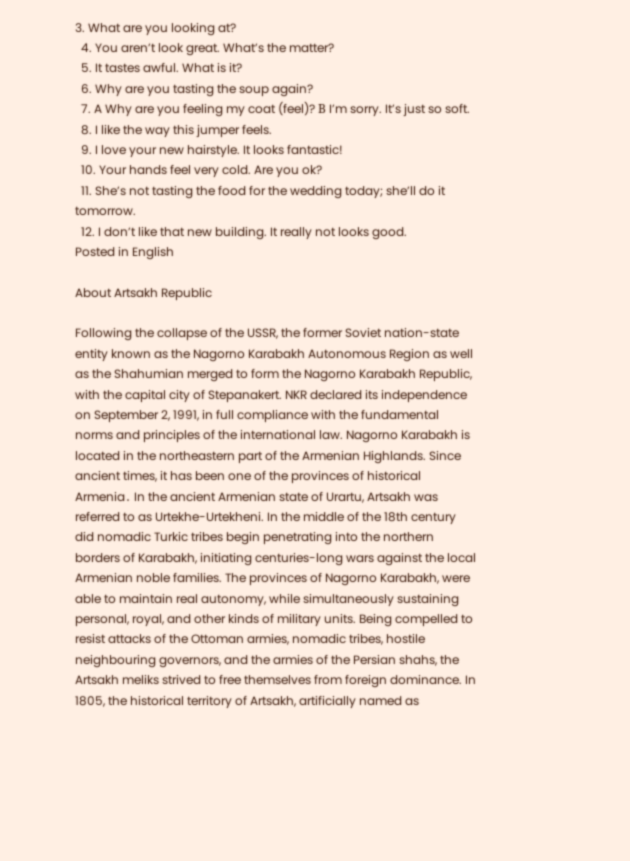3. What are you looking at?
  4. You aren’t look great. What’s the matter?
  5. It tastes awful. What is it?
  6. Why are you tasting the soup again?
  7. A Why are you feeling my coat (feel)? В I’m sorry. It’s just so soft.
  8. I like the way this jumper feels.
  9. I love your new hairstyle. It looks fantastic!
  10. Your hands feel very cold. Are you ok?
  11. She’s not tasting the food for the wedding today; she’ll do it tomorrow.
  12. I don’t like that new building. It really not looks good.
Posted in English

About Artsakh Republic

Following the collapse of the USSR, the former Soviet nation-state entity known as the Nagorno Karabakh Autonomous Region as well as the Shahumian merged to form the Nagorno Karabakh Republic, with the capital city of Stepanakert. NKR declared its independence on September 2, 1991, in full compliance with the fundamental norms and principles of the international law. Nagorno Karabakh is located in the northeastern part of the Armenian Highlands. Since ancient times, it has been one of the provinces of historical Armenia․ In the ancient Armenian state of Urartu, Artsakh was referred to as Urtekhe-Urtekheni. In the middle of the 18th century did nomadic Turkic tribes begin penetrating into the northern borders of Karabakh, initiating centuries-long wars against the local Armenian noble families. The provinces of Nagorno Karabakh, were able to maintain real autonomy, while simultaneously sustaining personal, royal, and other kinds of military units. Being compelled to resist attacks of the Ottoman armies, nomadic tribes, hostile neighbouring governors, and the armies of the Persian shahs, the Artsakh meliks strived to free themselves from foreign dominance. In 1805, the historical territory of Artsakh, artificially named as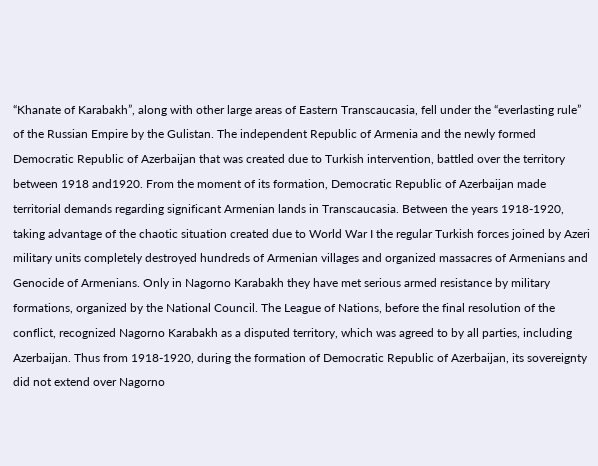“Khanate of Karabakh”, along with other large areas of Eastern Transcaucasia, fell under the “everlasting rule” of the Russian Empire by the Gulistan. The independent Republic of Armenia and the newly formed Democratic Republic of Azerbaijan that was created due to Turkish intervention, battled over the territory between 1918 and1920. From the moment of its formation, Democratic Republic of Azerbaijan made territorial demands regarding significant Armenian lands in Transcaucasia. Between the years 1918-1920, taking advantage of the chaotic situation created due to World War I the regular Turkish forces joined by Azeri military units completely destroyed hundreds of Armenian villages and organized massacres of Armenians and Genocide of Armenians. Only in Nagorno Karabakh they have met serious armed resistance by military formations, organized by the National Council. The League of Nations, before the final resolution of the conflict, recognized Nagorno Karabakh as a disputed territory, which was agreed to by all parties, including Azerbaijan. Thus from 1918-1920, during the formation of Democratic Republic of Azerbaijan, its sovereignty did not extend over Nagorno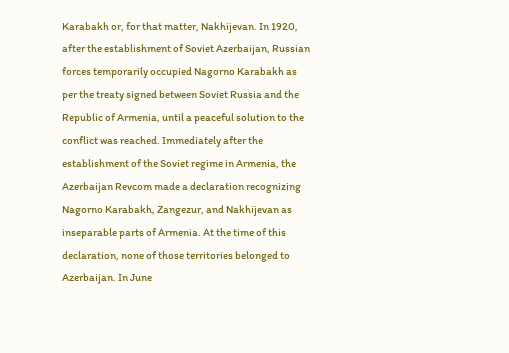Karabakh or, for that matter, Nakhijevan. In 1920, after the establishment of Soviet Azerbaijan, Russian forces temporarily occupied Nagorno Karabakh as per the treaty signed between Soviet Russia and the Republic of Armenia, until a peaceful solution to the conflict was reached. Immediately after the establishment of the Soviet regime in Armenia, the Azerbaijan Revcom made a declaration recognizing Nagorno Karabakh, Zangezur, and Nakhijevan as inseparable parts of Armenia. At the time of this declaration, none of those territories belonged to Azerbaijan. In June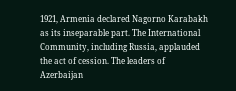1921, Armenia declared Nagorno Karabakh as its inseparable part. The International Community, including Russia, applauded the act of cession. The leaders of Azerbaijan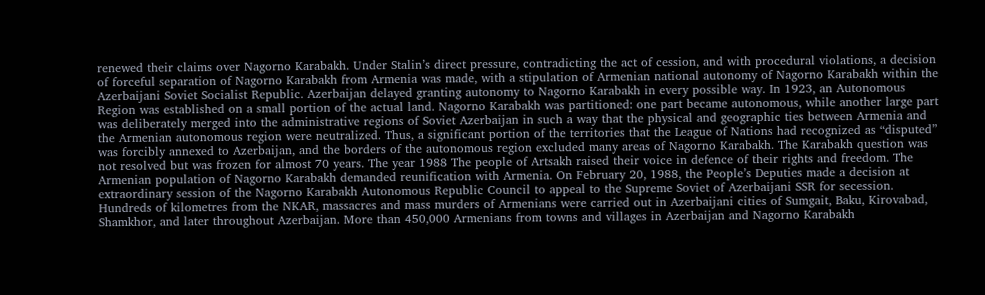renewed their claims over Nagorno Karabakh. Under Stalin’s direct pressure, contradicting the act of cession, and with procedural violations, a decision of forceful separation of Nagorno Karabakh from Armenia was made, with a stipulation of Armenian national autonomy of Nagorno Karabakh within the Azerbaijani Soviet Socialist Republic. Azerbaijan delayed granting autonomy to Nagorno Karabakh in every possible way. In 1923, an Autonomous Region was established on a small portion of the actual land. Nagorno Karabakh was partitioned: one part became autonomous, while another large part was deliberately merged into the administrative regions of Soviet Azerbaijan in such a way that the physical and geographic ties between Armenia and the Armenian autonomous region were neutralized. Thus, a significant portion of the territories that the League of Nations had recognized as “disputed” was forcibly annexed to Azerbaijan, and the borders of the autonomous region excluded many areas of Nagorno Karabakh. The Karabakh question was not resolved but was frozen for almost 70 years. The year 1988 The people of Artsakh raised their voice in defence of their rights and freedom. The Armenian population of Nagorno Karabakh demanded reunification with Armenia. On February 20, 1988, the People’s Deputies made a decision at extraordinary session of the Nagorno Karabakh Autonomous Republic Council to appeal to the Supreme Soviet of Azerbaijani SSR for secession. Hundreds of kilometres from the NKAR, massacres and mass murders of Armenians were carried out in Azerbaijani cities of Sumgait, Baku, Kirovabad, Shamkhor, and later throughout Azerbaijan. More than 450,000 Armenians from towns and villages in Azerbaijan and Nagorno Karabakh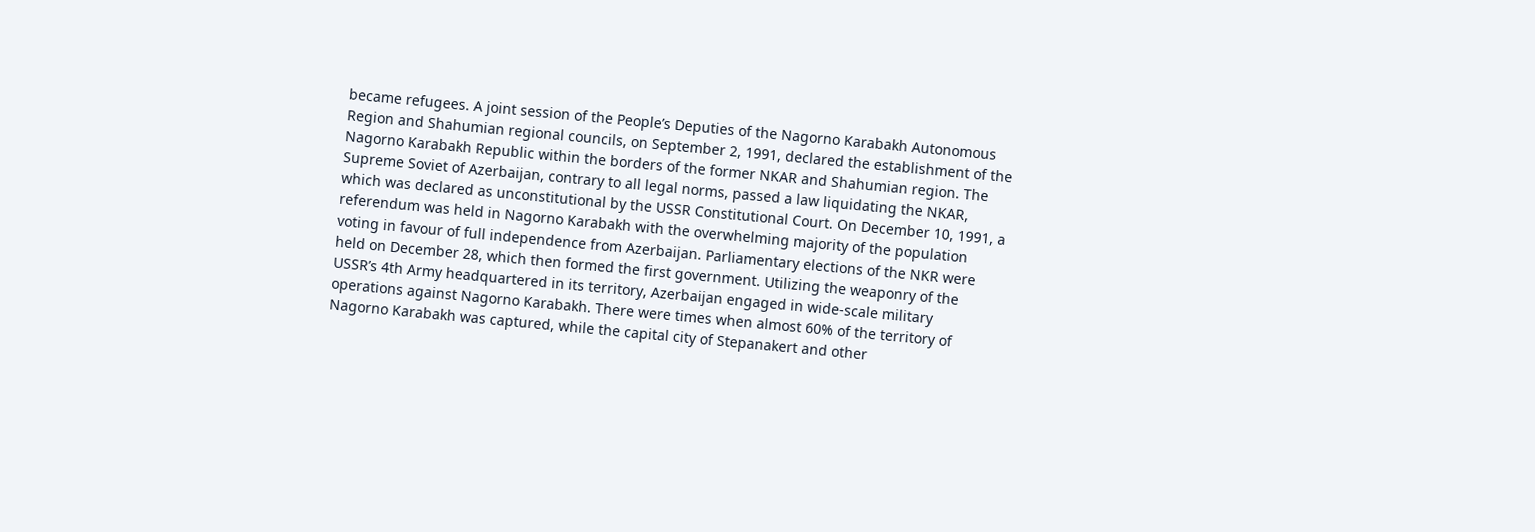became refugees. A joint session of the People’s Deputies of the Nagorno Karabakh Autonomous Region and Shahumian regional councils, on September 2, 1991, declared the establishment of the Nagorno Karabakh Republic within the borders of the former NKAR and Shahumian region. The Supreme Soviet of Azerbaijan, contrary to all legal norms, passed a law liquidating the NKAR, which was declared as unconstitutional by the USSR Constitutional Court. On December 10, 1991, a referendum was held in Nagorno Karabakh with the overwhelming majority of the population voting in favour of full independence from Azerbaijan. Parliamentary elections of the NKR were held on December 28, which then formed the first government. Utilizing the weaponry of the USSR’s 4th Army headquartered in its territory, Azerbaijan engaged in wide-scale military operations against Nagorno Karabakh. There were times when almost 60% of the territory of Nagorno Karabakh was captured, while the capital city of Stepanakert and other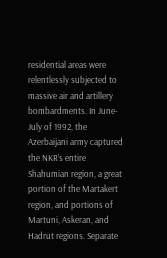residential areas were relentlessly subjected to massive air and artillery bombardments. In June-July of 1992, the Azerbaijani army captured the NKR’s entire Shahumian region, a great portion of the Martakert region, and portions of Martuni, Askeran, and Hadrut regions. Separate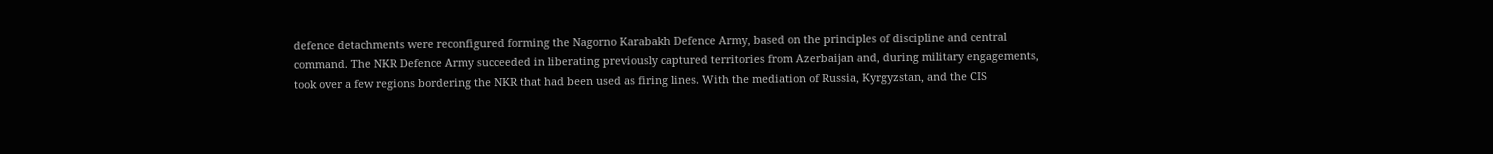defence detachments were reconfigured forming the Nagorno Karabakh Defence Army, based on the principles of discipline and central command. The NKR Defence Army succeeded in liberating previously captured territories from Azerbaijan and, during military engagements, took over a few regions bordering the NKR that had been used as firing lines. With the mediation of Russia, Kyrgyzstan, and the CIS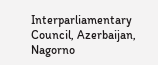Interparliamentary Council, Azerbaijan, Nagorno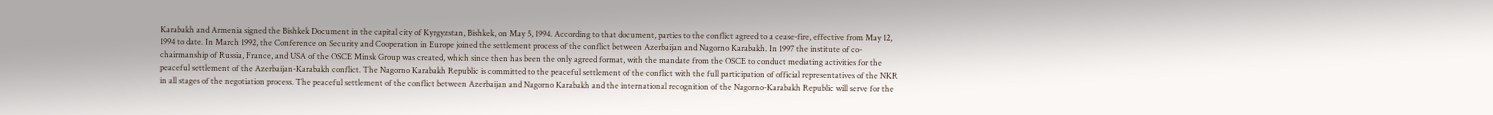Karabakh and Armenia signed the Bishkek Document in the capital city of Kyrgyzstan, Bishkek, on May 5, 1994. According to that document, parties to the conflict agreed to a cease-fire, effective from May 12, 1994 to date. In March 1992, the Conference on Security and Cooperation in Europe joined the settlement process of the conflict between Azerbaijan and Nagorno Karabakh. In 1997 the institute of co-chairmanship of Russia, France, and USA of the OSCE Minsk Group was created, which since then has been the only agreed format, with the mandate from the OSCE to conduct mediating activities for the peaceful settlement of the Azerbaijan-Karabakh conflict. The Nagorno Karabakh Republic is committed to the peaceful settlement of the conflict with the full participation of official representatives of the NKR in all stages of the negotiation process. The peaceful settlement of the conflict between Azerbaijan and Nagorno Karabakh and the international recognition of the Nagorno-Karabakh Republic will serve for the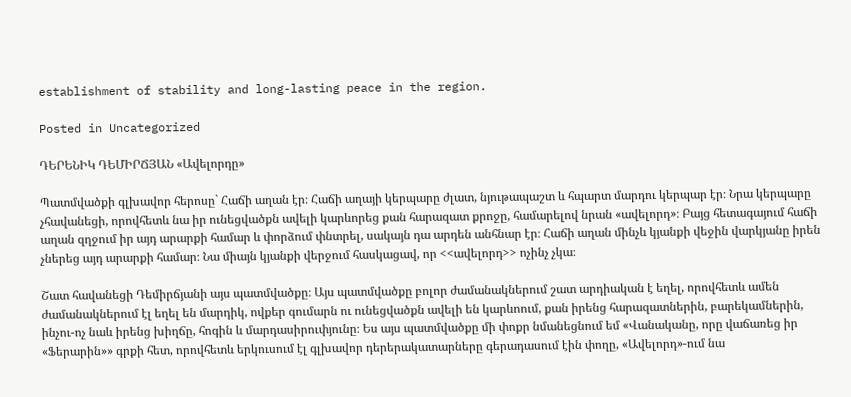establishment of stability and long-lasting peace in the region.

Posted in Uncategorized

ԴԵՐԵՆԻԿ ԴԵՄԻՐՃՅԱՆ «Ավելորդը»

Պատմվածքի գլխավոր հերոսը` Հաճի աղան էր։ Հաճի աղայի կերպարը ժլատ, նյութապաշտ և հպարտ մարդու կերպար էր։ Նրա կերպարը չհավանեցի, որովհետև նա իր ունեցվածքն ավելի կարևորեց քան հարազատ քրոջը, համարելով նրան «ավելորդ»։ Բայց հետագայում հաճի աղան զղջում իր այդ արարքի համար և փորձում փնտրել, սակայն դա արդեն անհնար էր։ Հաճի աղան մինչև կյանքի վեջին վարկյանը իրեն չներեց այդ արարքի համար։ Նա միայն կյանքի վերջում հասկացավ, որ <<ավելորդ>> ոչինչ չկա։

Շատ հավանեցի Դեմիրճյանի այս պատմվածքը։ Այս պատմվածքը բոլոր ժամանակներում շատ արդիական է եղել, որովհետև ամեն ժամանակներում էլ եղել են մարդիկ, ովքեր գումարն ու ունեցվածքն ավելի են կարևոում, քան իրենց հարազատներին, բարեկամներին, ինչու-ոչ նաև իրենց խիղճը, հոգին և մարդասիրուփյունը։ Ես այս պատմվածքը մի փոքր նմանեցնում եմ «Վանականը, որը վաճառեց իր «Ֆերարին»» գրքի հետ, որովհետև երկուսում էլ գլխավոր դերերակատարները գերադասում էին փողը, «Ավելորդ»-ում նա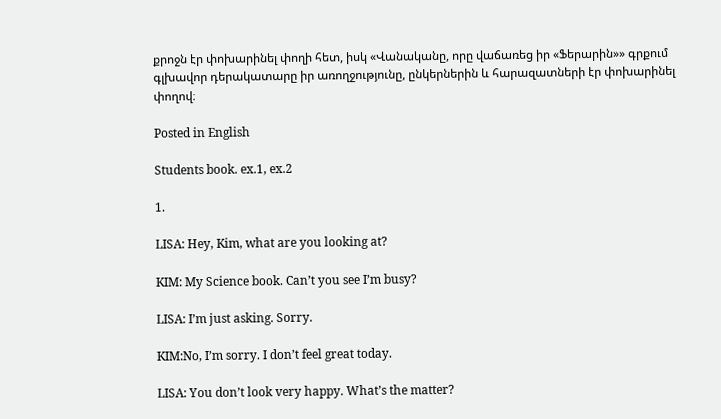քրոջն էր փոխարինել փողի հետ, իսկ «Վանականը, որը վաճառեց իր «Ֆերարին»» գրքում գլխավոր դերակատարը իր առողջությունը, ընկերներին և հարազատների էր փոխարինել փողով։

Posted in English

Students book. ex.1, ex.2

1.

LISA: Hey, Kim, what are you looking at?

KIM: My Science book. Can’t you see I’m busy?

LISA: I’m just asking. Sorry.

KIM:No, I’m sorry. I don’t feel great today.

LISA: You don’t look very happy. What’s the matter?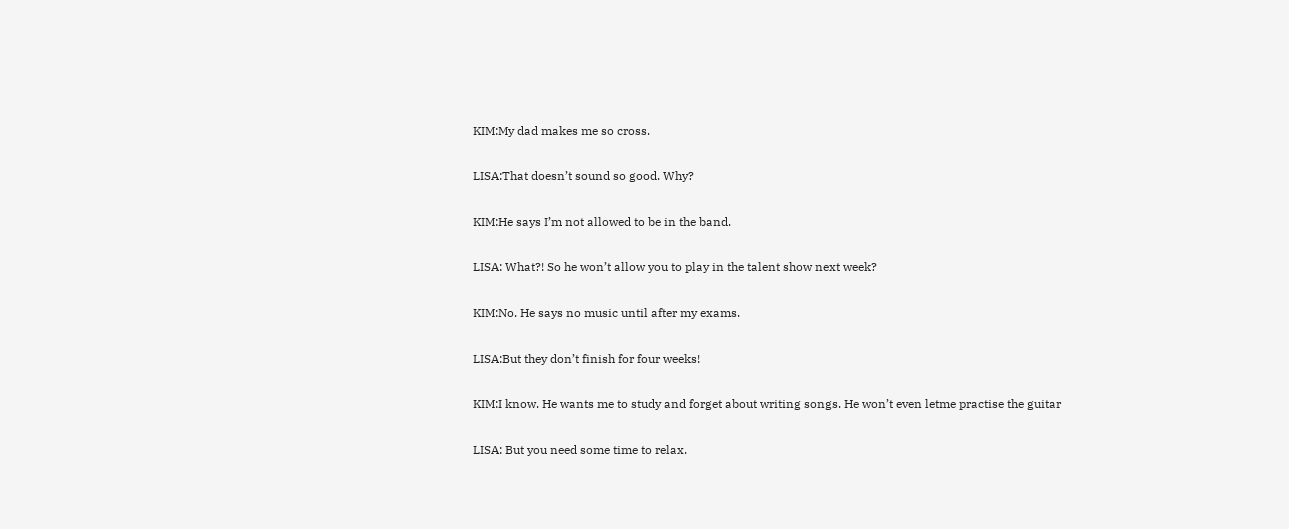KIM:My dad makes me so cross.

LISA:That doesn’t sound so good. Why?

KIM:He says I’m not allowed to be in the band.

LISA: What?! So he won’t allow you to play in the talent show next week?

KIM:No. He says no music until after my exams.

LISA:But they don’t finish for four weeks!

KIM:I know. He wants me to study and forget about writing songs. He won’t even letme practise the guitar

LISA: But you need some time to relax.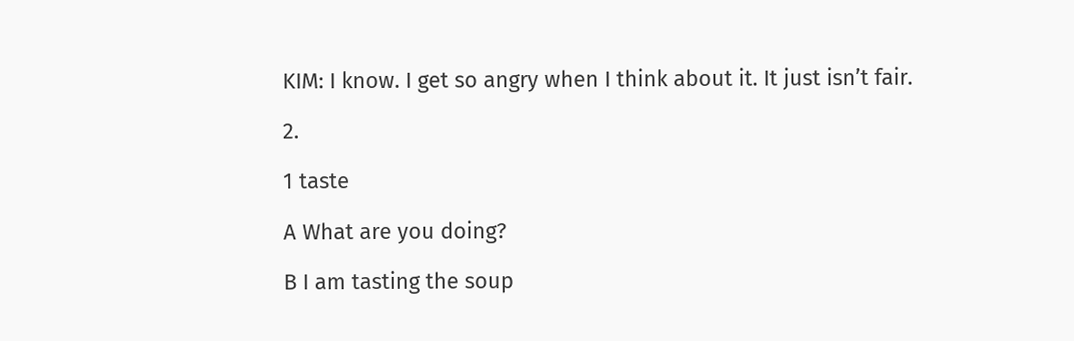KIM: I know. I get so angry when I think about it. It just isn’t fair.

2.

1 taste

A What are you doing?

В I am tasting the soup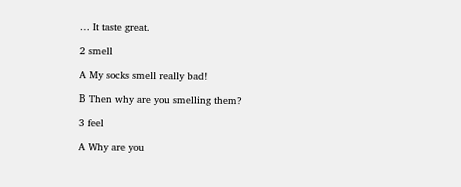… It taste great.

2 smell

A My socks smell really bad!

В Then why are you smelling them?

3 feel

A Why are you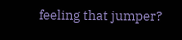feeling that jumper?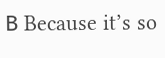В Because it’s so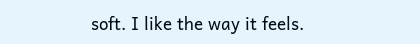soft. I like the way it feels.